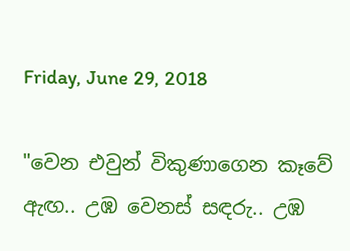Friday, June 29, 2018

"වෙන එවුන් විකුණාගෙන කෑවේ ඇඟ.. උඹ වෙනස් සඳරු.. උඹ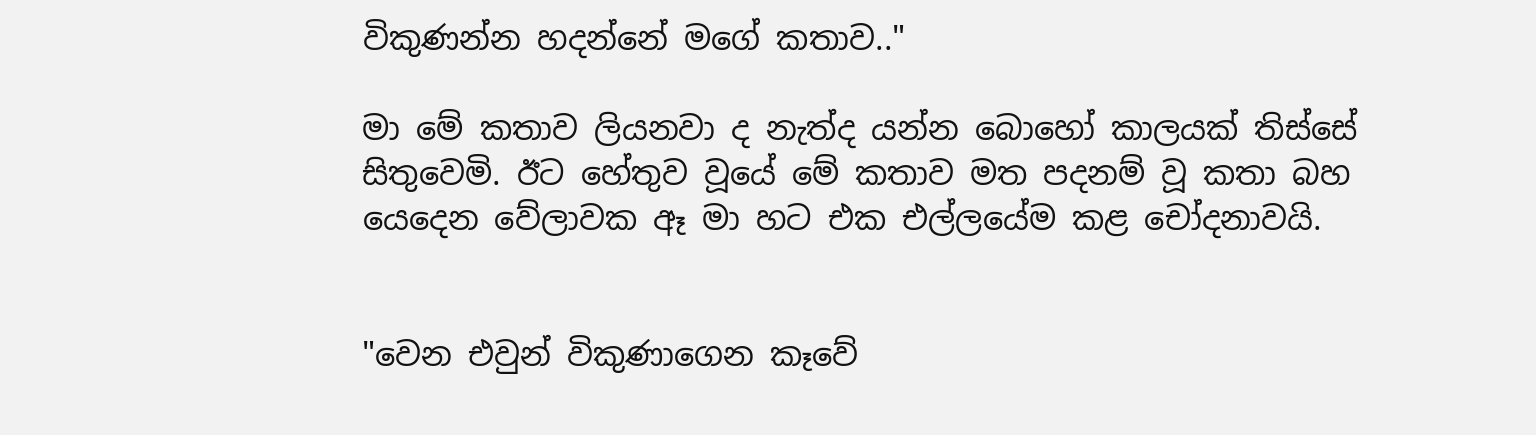විකුණන්න හදන්නේ මගේ කතාව.."

මා මේ කතාව ලියනවා ද නැත්ද යන්න බොහෝ කාලයක් තිස්සේ සිතුවෙමි. ඊට හේතුව වූයේ මේ කතාව මත පදනම් වූ කතා බහ යෙදෙන වේලාවක ඈ මා හට එක එල්ලයේම කළ චෝදනාවයි.


"වෙන එවුන් විකුණාගෙන කෑවේ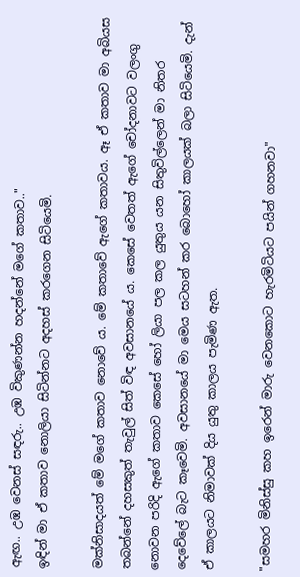ඇඟ.. උඹ වෙනස් සඳරු.. උඹ විකුණන්න හදන්නේ මගේ කතාව.."
ඉඳින් මා ඒ කතාව නොලියා සිටින්නට අදහස් කරගෙන සිටියෙමි.

මක්නිසාදයත් මේ මගේ කතාව නොවේ ය. මේ කතාවේ ඇගේ කතාවය. ඈ ඒ කතාව මා අබියස තබන්නේ දහසකුත් තැවුල් සිත් විඳ අවසානයේ ය. කෙසේ වෙතත් ඇගේ චෝදනාවට වලංගු නොවන පරිදි ඇගේ කතාව කෙසේ හෝ ලියා පල කල යුතුය යන සිතුවිල්ලෙන් මා නිතර දෙවේලේ බැට කෑවෙමි. අවසානයේ මා මෙය සටහන් කර බොහෝ කාලයක් බලා සිටියෙමි. දැන් ඒ කාලයට නිමාවක් දිය යුතු කාලය පැමිණ ඇත.

"සමහර මිනිස්සු කහ ඉරෙන් මාරු වෙනකොට හැරමිටියට පයින් ගහනවා"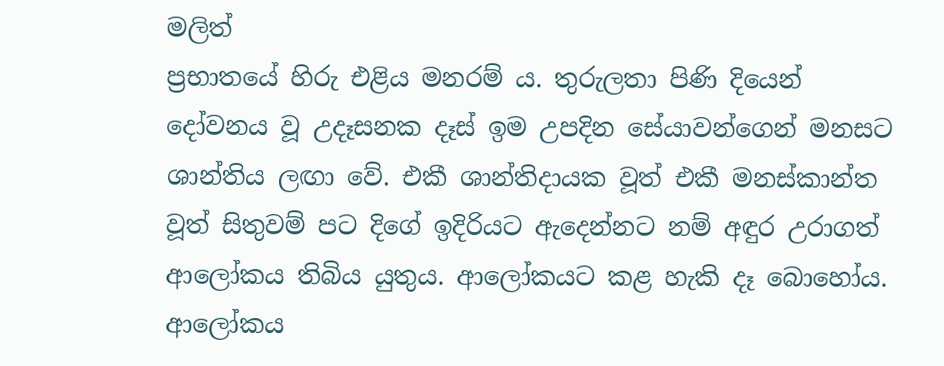මලිත්
ප්‍රභාතයේ හිරු එළිය මනරම් ය. තුරුලතා පිණි දියෙන් දෝවනය වූ උදෑසනක දෑස් ඉම උපදින සේයාවන්ගෙන් මනසට ශාන්තිය ලඟා වේ. එකී ශාන්තිදායක වූත් එකී මනස්කාන්ත වූත් සිතුවම් පට දිගේ ඉදිරියට ඇදෙන්නට නම් අඳුර උරාගත් ආලෝකය තිබිය යුතුය. ආලෝකයට කළ හැකි දෑ බොහෝය. ආලෝකය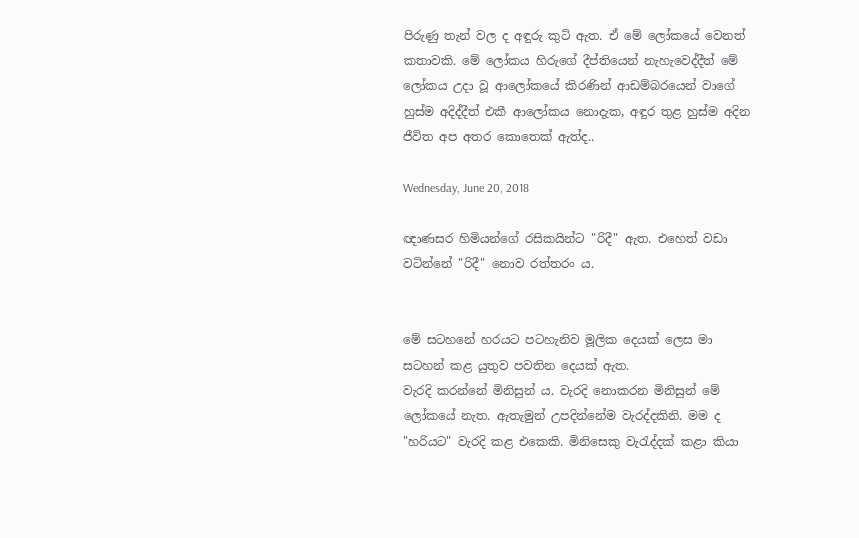පිරුණු තැන් වල ද අඳුරු කුටි ඇත. ඒ මේ ලෝකයේ වෙනත් කතාවකි. මේ ලෝකය හිරුගේ දීප්තියෙන් නැහැවෙද්දීත් මේ ලෝකය උදා වූ ආලෝකයේ කිරණින් ආඩම්බරයෙන් වාගේ හුස්ම අදිද්දීත් එකී ආලෝකය නොදැක, අඳුර තුළ හුස්ම අදින ජීවිත අප අතර කොතෙක් ඇත්ද..

Wednesday, June 20, 2018

ඥාණසර හිමියන්ගේ රසිකයින්ට "රිදී" ඇත. එහෙත් වඩා වටින්නේ "රිදී" නොව රත්තරං ය.


මේ සටහනේ හරයට පටහැනිව මූලික දෙයක් ලෙස මා සටහන් කළ යුතුව පවතින දෙයක් ඇත.
වැරදි කරන්නේ මිනිසුන් ය. වැරදි නොකරන මිනිසුන් මේ ලෝකයේ නැත. ඇතැමුන් උපදින්නේම වැරද්දකිනි. මම ද "හරියට" වැරදි කළ එකෙකි. මිනිසෙකු වැරැද්දක් කළා කියා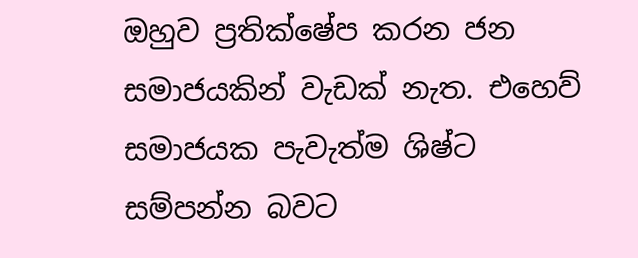ඔහුව ප්‍රතික්ෂේප කරන ජන සමාජයකින් වැඩක් නැත. එහෙව් සමාජයක පැවැත්ම ශිෂ්ට සම්පන්න බවට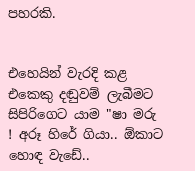පහරකි.


එහෙයින් වැරදි කළ එකෙකු දඬුවම් ලැබීමට සිපිරිගෙට යාම "ෂා මරු ! අරූ හිරේ ගියා.. ඕකාට හොඳ වැඩේ..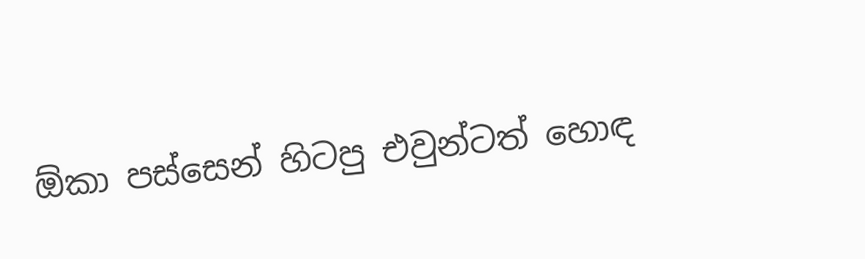ඕකා පස්සෙන් හිටපු එවුන්ටත් හොඳ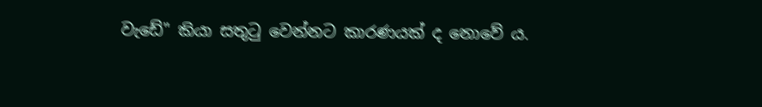වැඩේ" කියා සතුටු වෙන්නට කාරණයක් ද නොවේ ය.